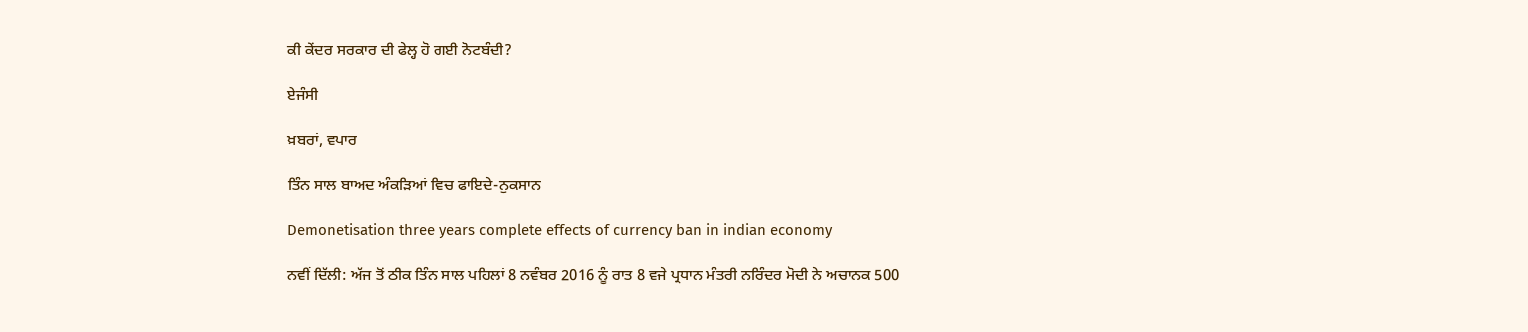ਕੀ ਕੇਂਦਰ ਸਰਕਾਰ ਦੀ ਫੇਲ੍ਹ ਹੋ ਗਈ ਨੋਟਬੰਦੀ?

ਏਜੰਸੀ

ਖ਼ਬਰਾਂ, ਵਪਾਰ

ਤਿੰਨ ਸਾਲ ਬਾਅਦ ਅੰਕੜਿਆਂ ਵਿਚ ਫਾਇਦੇ-ਨੁਕਸਾਨ

Demonetisation three years complete effects of currency ban in indian economy

ਨਵੀਂ ਦਿੱਲੀ: ਅੱਜ ਤੋਂ ਠੀਕ ਤਿੰਨ ਸਾਲ ਪਹਿਲਾਂ 8 ਨਵੰਬਰ 2016 ਨੂੰ ਰਾਤ 8 ਵਜੇ ਪ੍ਰਧਾਨ ਮੰਤਰੀ ਨਰਿੰਦਰ ਮੋਦੀ ਨੇ ਅਚਾਨਕ 500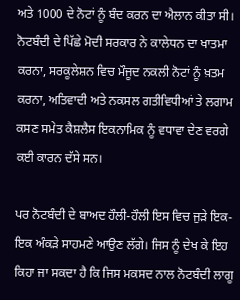ਅਤੇ 1000 ਦੇ ਨੋਟਾਂ ਨੂੰ ਬੰਦ ਕਰਨ ਦਾ ਐਲਾਨ ਕੀਤਾ ਸੀ। ਨੋਟਬੰਦੀ ਦੇ ਪਿੱਛੇ ਮੋਦੀ ਸਰਕਾਰ ਨੇ ਕਾਲੇਧਨ ਦਾ ਖਾਤਮਾ ਕਰਨਾ, ਸਰਕੂਲੇਸ਼ਨ ਵਿਚ ਮੌਜੂਦ ਨਕਲੀ ਨੋਟਾਂ ਨੂੰ ਖ਼ਤਮ ਕਰਨਾ, ਅਤਿਵਾਦੀ ਅਤੇ ਨਕਸਲ ਗਤੀਵਿਧੀਆਂ ਤੇ ਲਗਾਮ ਕਸਣ ਸਮੇਤ ਕੈਸ਼ਲੈਸ ਇਕਨਾਮਿਕ ਨੂੰ ਵਧਾਵਾ ਦੇਣ ਵਰਗੇ ਕਈ ਕਾਰਨ ਦੱਸੇ ਸਨ।

ਪਰ ਨੋਟਬੰਦੀ ਦੇ ਬਾਅਦ ਹੌਲੀ-ਹੌਲੀ ਇਸ ਵਿਚ ਜੁੜੇ ਇਕ-ਇਕ ਅੰਕੜੇ ਸਾਹਮਣੇ ਆਉਣ ਲੱਗੇ। ਜਿਸ ਨੂੰ ਦੇਖ ਕੇ ਇਹ ਕਿਹਾ ਜਾ ਸਕਦਾ ਹੈ ਕਿ ਜਿਸ ਮਕਸਦ ਨਾਲ ਨੋਟਬੰਦੀ ਲਾਗੂ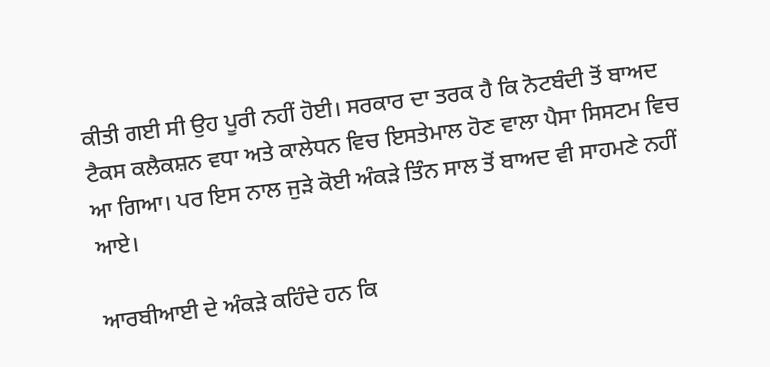ਕੀਤੀ ਗਈ ਸੀ ਉਹ ਪੂਰੀ ਨਹੀਂ ਹੋਈ। ਸਰਕਾਰ ਦਾ ਤਰਕ ਹੈ ਕਿ ਨੋਟਬੰਦੀ ਤੋਂ ਬਾਅਦ ਟੈਕਸ ਕਲੈਕਸ਼ਨ ਵਧਾ ਅਤੇ ਕਾਲੇਧਨ ਵਿਚ ਇਸਤੇਮਾਲ ਹੋਣ ਵਾਲਾ ਪੈਸਾ ਸਿਸਟਮ ਵਿਚ ਆ ਗਿਆ। ਪਰ ਇਸ ਨਾਲ ਜੁੜੇ ਕੋਈ ਅੰਕੜੇ ਤਿੰਨ ਸਾਲ ਤੋਂ ਬਾਅਦ ਵੀ ਸਾਹਮਣੇ ਨਹੀਂ ਆਏ।

ਆਰਬੀਆਈ ਦੇ ਅੰਕੜੇ ਕਹਿੰਦੇ ਹਨ ਕਿ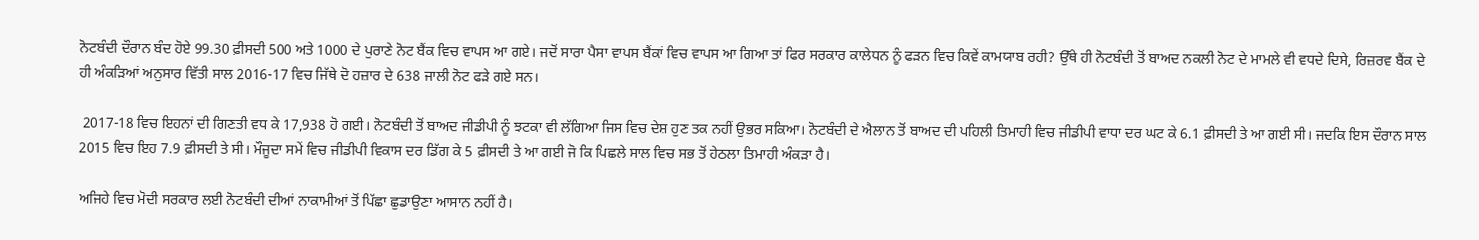ਨੋਟਬੰਦੀ ਦੌਰਾਨ ਬੰਦ ਹੋਏ 99.30 ਫ਼ੀਸਦੀ 500 ਅਤੇ 1000 ਦੇ ਪੁਰਾਣੇ ਨੋਟ ਬੈਂਕ ਵਿਚ ਵਾਪਸ ਆ ਗਏ। ਜਦੋਂ ਸਾਰਾ ਪੈਸਾ ਵਾਪਸ ਬੈਂਕਾਂ ਵਿਚ ਵਾਪਸ ਆ ਗਿਆ ਤਾਂ ਫਿਰ ਸਰਕਾਰ ਕਾਲੇਧਨ ਨੂੰ ਫੜਨ ਵਿਚ ਕਿਵੇਂ ਕਾਮਯਾਬ ਰਹੀ? ਉੱਥੇ ਹੀ ਨੋਟਬੰਦੀ ਤੋਂ ਬਾਅਦ ਨਕਲੀ ਨੋਟ ਦੇ ਮਾਮਲੇ ਵੀ ਵਧਦੇ ਦਿਸੇ, ਰਿਜ਼ਰਵ ਬੈਂਕ ਦੇ ਹੀ ਅੰਕੜਿਆਂ ਅਨੁਸਾਰ ਵਿੱਤੀ ਸਾਲ 2016-17 ਵਿਚ ਜਿੱਥੇ ਦੋ ਹਜ਼ਾਰ ਦੇ 638 ਜਾਲੀ ਨੋਟ ਫੜੇ ਗਏ ਸਨ।

 2017-18 ਵਿਚ ਇਹਨਾਂ ਦੀ ਗਿਣਤੀ ਵਧ ਕੇ 17,938 ਹੋ ਗਈ। ਨੋਟਬੰਦੀ ਤੋਂ ਬਾਅਦ ਜੀਡੀਪੀ ਨੂੰ ਝਟਕਾ ਵੀ ਲੱਗਿਆ ਜਿਸ ਵਿਚ ਦੇਸ਼ ਹੁਣ ਤਕ ਨਹੀਂ ਉਭਰ ਸਕਿਆ। ਨੋਟਬੰਦੀ ਦੇ ਐਲਾਨ ਤੋਂ ਬਾਅਦ ਦੀ ਪਹਿਲੀ ਤਿਮਾਹੀ ਵਿਚ ਜੀਡੀਪੀ ਵਾਧਾ ਦਰ ਘਟ ਕੇ 6.1 ਫ਼ੀਸਦੀ ਤੇ ਆ ਗਈ ਸੀ। ਜਦਕਿ ਇਸ ਦੌਰਾਨ ਸਾਲ 2015 ਵਿਚ ਇਹ 7.9 ਫ਼ੀਸਦੀ ਤੇ ਸੀ। ਮੌਜੂਦਾ ਸਮੇਂ ਵਿਚ ਜੀਡੀਪੀ ਵਿਕਾਸ ਦਰ ਡਿੱਗ ਕੇ 5 ਫ਼ੀਸਦੀ ਤੇ ਆ ਗਈ ਜੋ ਕਿ ਪਿਛਲੇ ਸਾਲ ਵਿਚ ਸਭ ਤੋਂ ਹੇਠਲਾ ਤਿਮਾਹੀ ਅੰਕੜਾ ਹੈ।

ਅਜਿਹੇ ਵਿਚ ਮੋਦੀ ਸਰਕਾਰ ਲਈ ਨੋਟਬੰਦੀ ਦੀਆਂ ਨਾਕਾਮੀਆਂ ਤੋਂ ਪਿੱਛਾ ਛੁਡਾਉਣਾ ਆਸਾਨ ਨਹੀਂ ਹੈ।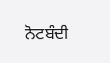ਨੋਟਬੰਦੀ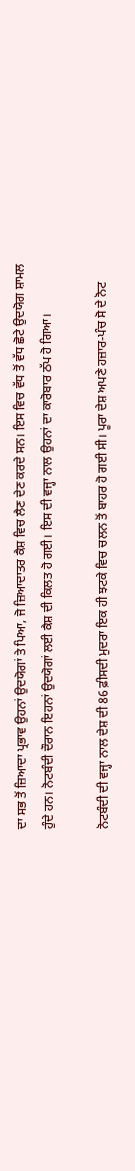ਦਾ ਸਭ ਤੋਂ ਜ਼ਿਆਦਾ ਪ੍ਰਭਾਵ ਉਹਨਾਂ ਉਦਯੋਗਾਂ ਤੇ ਪਿਆ, ਜੋ ਜ਼ਿਆਦਾਤਰ ਕੈਸ਼ ਵਿਚ ਲੈਣ ਦੇਣ ਕਰਦੇ ਸਨ। ਇਸ ਵਿਚ ਵੱਧ ਤੋਂ ਵੱਧ ਛੋਟੇ ਉਦਯੋਗ ਸ਼ਾਮਲ ਹੁੰਦੇ ਹਨ। ਨੋਟਬੰਦੀ ਦੌਰਾਨ ਇਹਨਾਂ ਉਦਯੋਗਾਂ ਲਈ ਕੈਸ਼ ਦੀ ਕਿਲਤ ਹੋ ਗਈ। ਇਸ ਦੀ ਵਜ੍ਹਾ ਨਾਲ ਉਹਨਾਂ ਦਾ ਕਾਰੋਬਾਰ ਠੱਪ ਹੋ ਗਿਆ।

ਨੋਟਬੰਦੀ ਦੀ ਵਜ੍ਹਾ ਨਾਲ ਦੇਸ਼ ਦੀ 86 ਫ਼ੀਸਦੀ ਮੁਦਰਾ ਇਕ ਹੀ ਝਟਕੇ ਵਿਚ ਚਲਨ ਤੋਂ ਬਾਹਰ ਹੋ ਗਈ ਸੀ। ਪੂਰਾ ਦੇਸ਼ ਅਪਣੇ ਹਜ਼ਾਰ-ਪੰਚ ਸੋ ਦੇ ਨੋਟ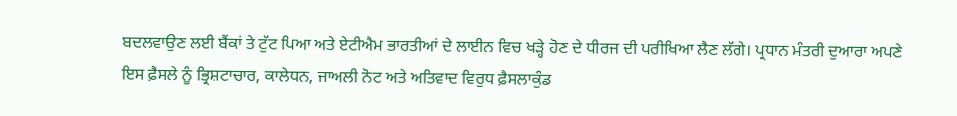ਬਦਲਵਾਉਣ ਲਈ ਬੈਂਕਾਂ ਤੇ ਟੁੱਟ ਪਿਆ ਅਤੇ ਏਟੀਐਮ ਭਾਰਤੀਆਂ ਦੇ ਲਾਈਨ ਵਿਚ ਖੜ੍ਹੇ ਹੋਣ ਦੇ ਧੀਰਜ ਦੀ ਪਰੀਖਿਆ ਲੈਣ ਲੱਗੇ। ਪ੍ਰਧਾਨ ਮੰਤਰੀ ਦੁਆਰਾ ਅਪਣੇ ਇਸ ਫ਼ੈਸਲੇ ਨੂੰ ਭ੍ਰਿਸ਼ਟਾਚਾਰ, ਕਾਲੇਧਨ, ਜਾਅਲੀ ਨੋਟ ਅਤੇ ਅਤਿਵਾਦ ਵਿਰੁਧ ਫ਼ੈਸਲਾਕੁੰਡ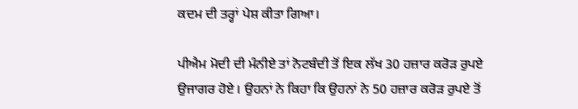ਕਦਮ ਦੀ ਤਰ੍ਹਾਂ ਪੇਸ਼ ਕੀਤਾ ਗਿਆ।

ਪੀਐਮ ਮੋਦੀ ਦੀ ਮੰਨੀਏ ਤਾਂ ਨੋਟਬੰਦੀ ਤੋਂ ਇਕ ਲੱਖ 30 ਹਜ਼ਾਰ ਕਰੋੜ ਰੁਪਏ ਉਜਾਗਰ ਹੋਏ। ਉਹਨਾਂ ਨੇ ਕਿਹਾ ਕਿ ਉਹਨਾਂ ਨੇ 50 ਹਜ਼ਾਰ ਕਰੋੜ ਰੁਪਏ ਤੋਂ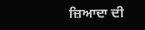ਜ਼ਿਆਦਾ ਦੀ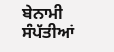ਬੇਨਾਮੀ ਸੰਪੱਤੀਆਂ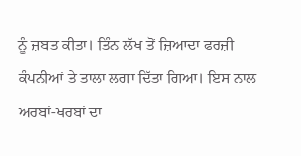ਨੂੰ ਜ਼ਬਤ ਕੀਤਾ। ਤਿੰਨ ਲੱਖ ਤੋਂ ਜ਼ਿਆਦਾ ਫਰਜ਼ੀ ਕੰਪਨੀਆਂ ਤੇ ਤਾਲਾ ਲਗਾ ਦਿੱਤਾ ਗਿਆ। ਇਸ ਨਾਲ ਅਰਬਾਂ-ਖਰਬਾਂ ਦਾ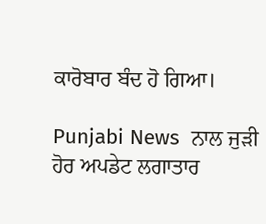ਕਾਰੋਬਾਰ ਬੰਦ ਹੋ ਗਿਆ।

Punjabi News  ਨਾਲ ਜੁੜੀ ਹੋਰ ਅਪਡੇਟ ਲਗਾਤਾਰ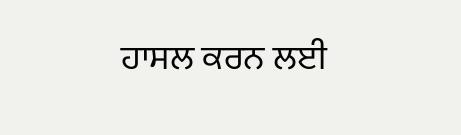ਹਾਸਲ ਕਰਨ ਲਈ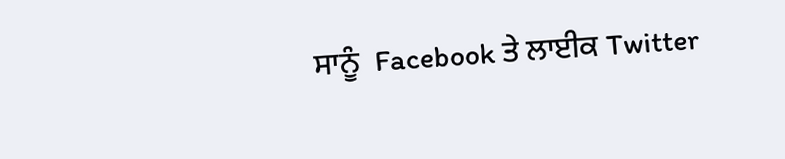ਸਾਨੂੰ  Facebook ਤੇ ਲਾਈਕ Twitter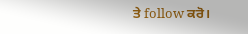ਤੇ follow ਕਰੋ।